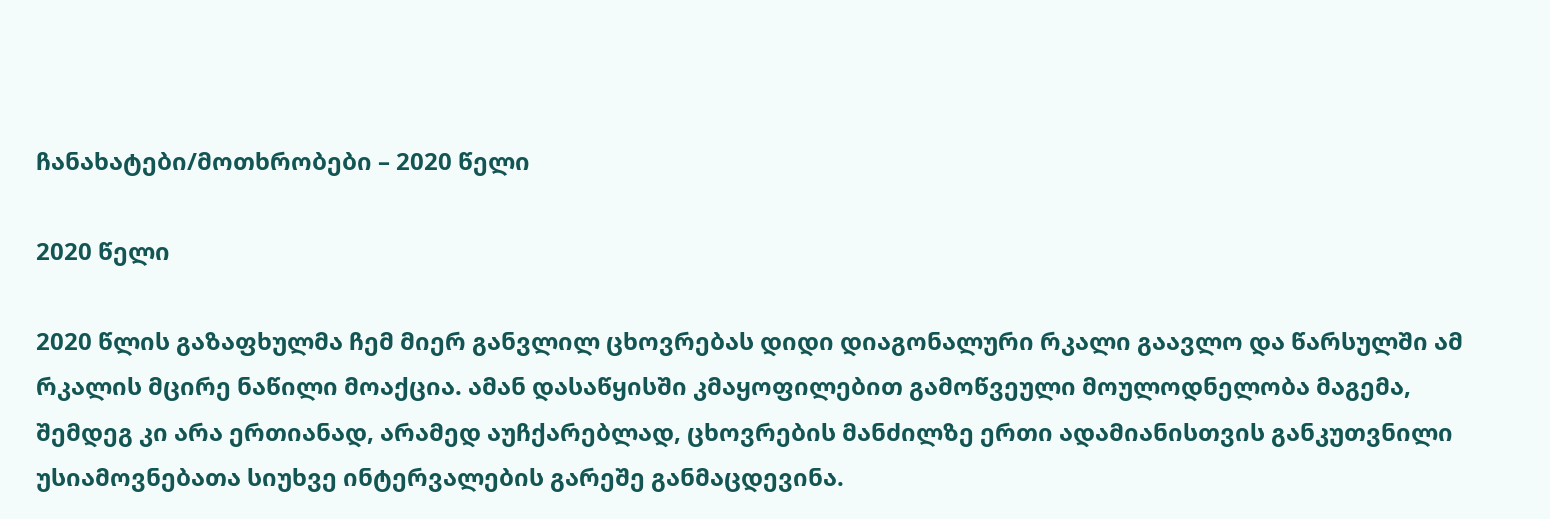ჩანახატები/მოთხრობები – 2020 წელი

2020 წელი

2020 წლის გაზაფხულმა ჩემ მიერ განვლილ ცხოვრებას დიდი დიაგონალური რკალი გაავლო და წარსულში ამ რკალის მცირე ნაწილი მოაქცია. ამან დასაწყისში კმაყოფილებით გამოწვეული მოულოდნელობა მაგემა, შემდეგ კი არა ერთიანად, არამედ აუჩქარებლად, ცხოვრების მანძილზე ერთი ადამიანისთვის განკუთვნილი უსიამოვნებათა სიუხვე ინტერვალების გარეშე განმაცდევინა.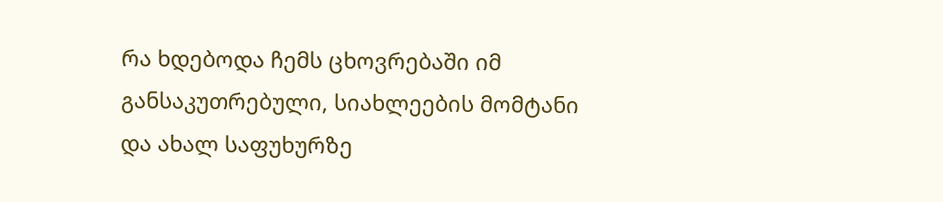რა ხდებოდა ჩემს ცხოვრებაში იმ განსაკუთრებული, სიახლეების მომტანი და ახალ საფუხურზე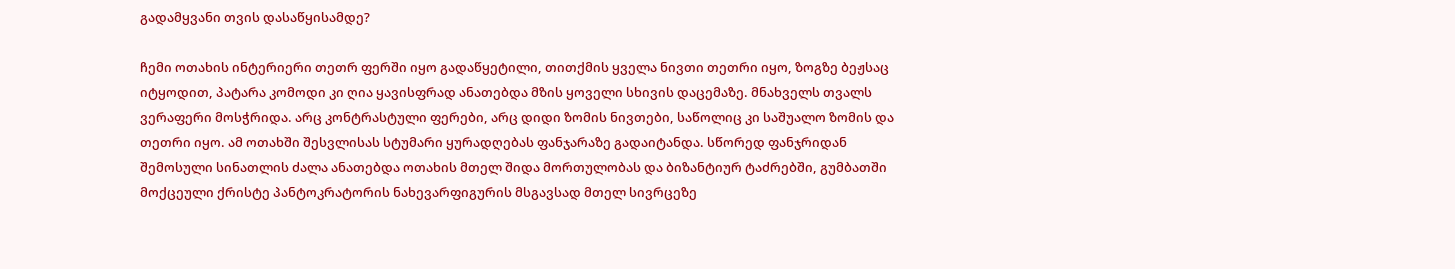გადამყვანი თვის დასაწყისამდე?

ჩემი ოთახის ინტერიერი თეთრ ფერში იყო გადაწყეტილი, თითქმის ყველა ნივთი თეთრი იყო, ზოგზე ბეჟსაც იტყოდით, პატარა კომოდი კი ღია ყავისფრად ანათებდა მზის ყოველი სხივის დაცემაზე. მნახველს თვალს ვერაფერი მოსჭრიდა. არც კონტრასტული ფერები, არც დიდი ზომის ნივთები, საწოლიც კი საშუალო ზომის და თეთრი იყო. ამ ოთახში შესვლისას სტუმარი ყურადღებას ფანჯარაზე გადაიტანდა. სწორედ ფანჯრიდან შემოსული სინათლის ძალა ანათებდა ოთახის მთელ შიდა მორთულობას და ბიზანტიურ ტაძრებში, გუმბათში მოქცეული ქრისტე პანტოკრატორის ნახევარფიგურის მსგავსად მთელ სივრცეზე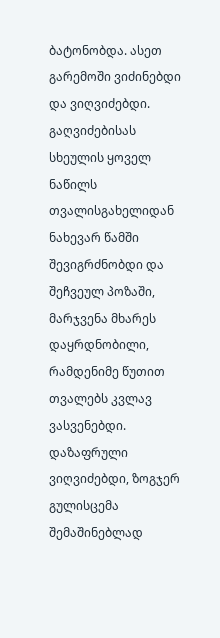ბატონობდა. ასეთ გარემოში ვიძინებდი და ვიღვიძებდი. გაღვიძებისას სხეულის ყოველ ნაწილს თვალისგახელიდან ნახევარ წამში შევიგრძნობდი და შეჩვეულ პოზაში, მარჯვენა მხარეს დაყრდნობილი, რამდენიმე წუთით თვალებს კვლავ ვასვენებდი. დაზაფრული ვიღვიძებდი, ზოგჯერ გულისცემა შემაშინებლად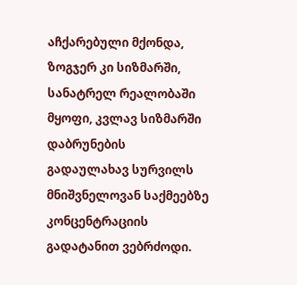აჩქარებული მქონდა, ზოგჯერ კი სიზმარში, სანატრელ რეალობაში მყოფი, კვლავ სიზმარში დაბრუნების გადაულახავ სურვილს მნიშვნელოვან საქმეებზე კონცენტრაციის გადატანით ვებრძოდი.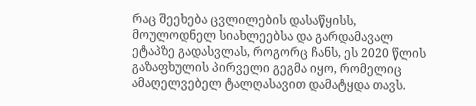რაც შეეხება ცვლილების დასაწყისს, მოულოდნელ სიახლეებსა და გარდამავალ ეტაპზე გადასვლას, როგორც ჩანს, ეს 2020 წლის გაზაფხულის პირველი გეგმა იყო, რომელიც ამაღელვებელ ტალღასავით დამატყდა თავს.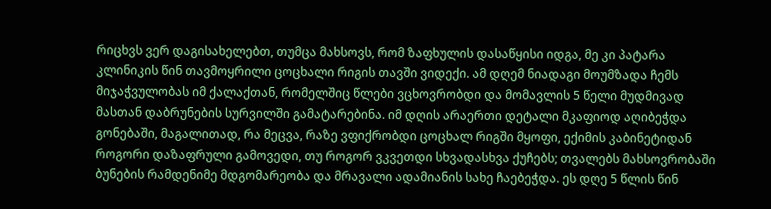რიცხვს ვერ დაგისახელებთ, თუმცა მახსოვს, რომ ზაფხულის დასაწყისი იდგა, მე კი პატარა კლინიკის წინ თავმოყრილი ცოცხალი რიგის თავში ვიდექი. ამ დღემ ნიადაგი მოუმზადა ჩემს მიჯაჭვულობას იმ ქალაქთან, რომელშიც წლები ვცხოვრობდი და მომავლის 5 წელი მუდმივად მასთან დაბრუნების სურვილში გამატარებინა. იმ დღის არაერთი დეტალი მკაფიოდ აღიბეჭდა გონებაში, მაგალითად, რა მეცვა, რაზე ვფიქრობდი ცოცხალ რიგში მყოფი, ექიმის კაბინეტიდან როგორი დაზაფრული გამოვედი, თუ როგორ ვკვეთდი სხვადასხვა ქუჩებს; თვალებს მახსოვრობაში ბუნების რამდენიმე მდგომარეობა და მრავალი ადამიანის სახე ჩაებეჭდა. ეს დღე 5 წლის წინ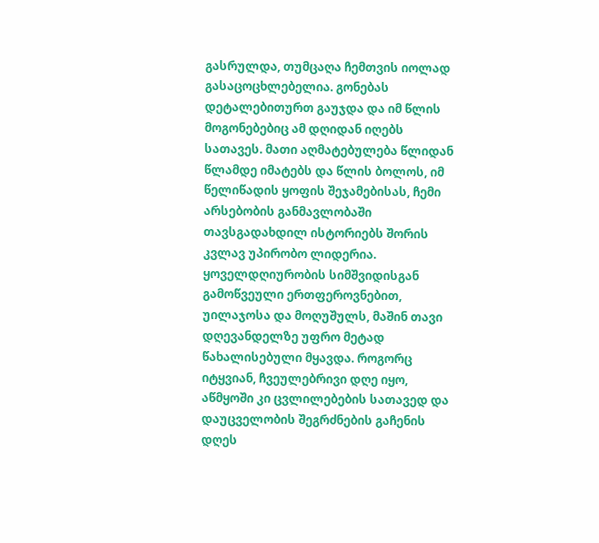გასრულდა, თუმცაღა ჩემთვის იოლად გასაცოცხლებელია. გონებას დეტალებითურთ გაუჯდა და იმ წლის მოგონებებიც ამ დღიდან იღებს სათავეს. მათი აღმატებულება წლიდან წლამდე იმატებს და წლის ბოლოს, იმ წელიწადის ყოფის შეჯამებისას, ჩემი არსებობის განმავლობაში თავსგადახდილ ისტორიებს შორის კვლავ უპირობო ლიდერია. ყოველდღიურობის სიმშვიდისგან გამოწვეული ერთფეროვნებით, უილაჯოსა და მოღუშულს, მაშინ თავი დღევანდელზე უფრო მეტად წახალისებული მყავდა. როგორც იტყვიან, ჩვეულებრივი დღე იყო, აწმყოში კი ცვლილებების სათავედ და დაუცველობის შეგრძნების გაჩენის დღეს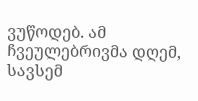ვუწოდებ. ამ ჩვეულებრივმა დღემ, სავსემ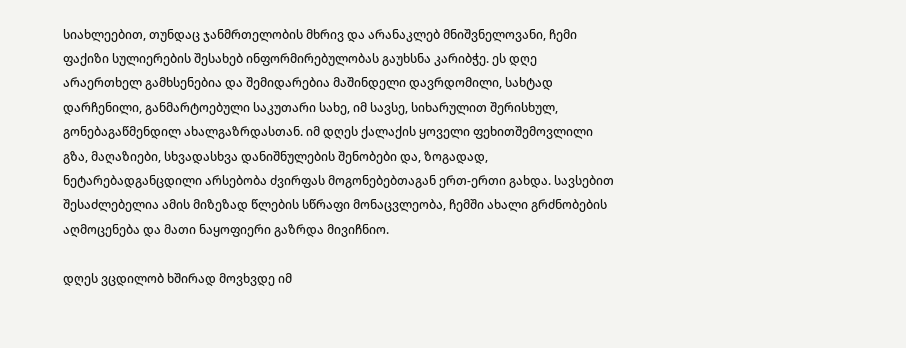სიახლეებით, თუნდაც ჯანმრთელობის მხრივ და არანაკლებ მნიშვნელოვანი, ჩემი ფაქიზი სულიერების შესახებ ინფორმირებულობას გაუხსნა კარიბჭე. ეს დღე არაერთხელ გამხსენებია და შემიდარებია მაშინდელი დავრდომილი, სახტად დარჩენილი, განმარტოებული საკუთარი სახე, იმ სავსე, სიხარულით შერისხულ, გონებაგაწმენდილ ახალგაზრდასთან. იმ დღეს ქალაქის ყოველი ფეხითშემოვლილი გზა, მაღაზიები, სხვადასხვა დანიშნულების შენობები და, ზოგადად, ნეტარებადგანცდილი არსებობა ძვირფას მოგონებებთაგან ერთ-ერთი გახდა. სავსებით შესაძლებელია ამის მიზეზად წლების სწრაფი მონაცვლეობა, ჩემში ახალი გრძნობების აღმოცენება და მათი ნაყოფიერი გაზრდა მივიჩნიო.

დღეს ვცდილობ ხშირად მოვხვდე იმ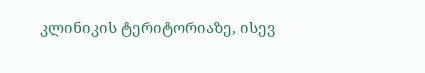კლინიკის ტერიტორიაზე, ისევ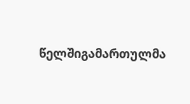წელშიგამართულმა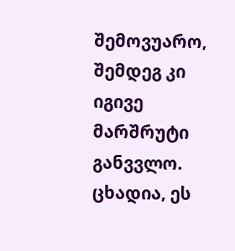შემოვუარო, შემდეგ კი იგივე მარშრუტი განვვლო. ცხადია, ეს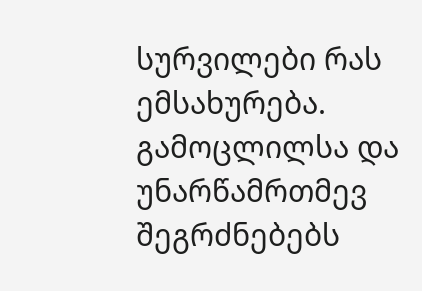სურვილები რას ემსახურება. გამოცლილსა და უნარწამრთმევ შეგრძნებებს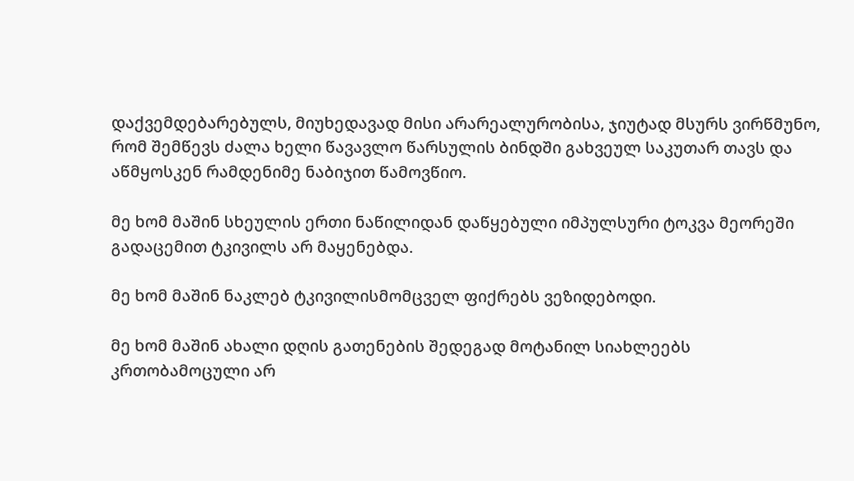დაქვემდებარებულს, მიუხედავად მისი არარეალურობისა, ჯიუტად მსურს ვირწმუნო, რომ შემწევს ძალა ხელი წავავლო წარსულის ბინდში გახვეულ საკუთარ თავს და აწმყოსკენ რამდენიმე ნაბიჯით წამოვწიო.

მე ხომ მაშინ სხეულის ერთი ნაწილიდან დაწყებული იმპულსური ტოკვა მეორეში გადაცემით ტკივილს არ მაყენებდა.

მე ხომ მაშინ ნაკლებ ტკივილისმომცველ ფიქრებს ვეზიდებოდი.

მე ხომ მაშინ ახალი დღის გათენების შედეგად მოტანილ სიახლეებს კრთობამოცული არ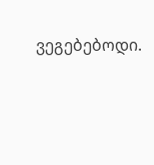ვეგებებოდი.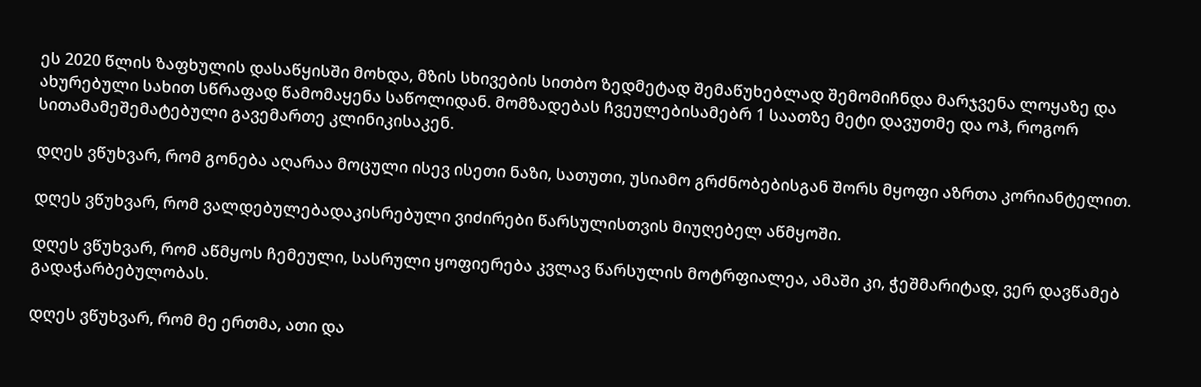ეს 2020 წლის ზაფხულის დასაწყისში მოხდა, მზის სხივების სითბო ზედმეტად შემაწუხებლად შემომიჩნდა მარჯვენა ლოყაზე და ახურებული სახით სწრაფად წამომაყენა საწოლიდან. მომზადებას ჩვეულებისამებრ 1 საათზე მეტი დავუთმე და ოჰ, როგორ სითამამეშემატებული გავემართე კლინიკისაკენ.

დღეს ვწუხვარ, რომ გონება აღარაა მოცული ისევ ისეთი ნაზი, სათუთი, უსიამო გრძნობებისგან შორს მყოფი აზრთა კორიანტელით.

დღეს ვწუხვარ, რომ ვალდებულებადაკისრებული ვიძირები წარსულისთვის მიუღებელ აწმყოში.

დღეს ვწუხვარ, რომ აწმყოს ჩემეული, სასრული ყოფიერება კვლავ წარსულის მოტრფიალეა, ამაში კი, ჭეშმარიტად, ვერ დავწამებ გადაჭარბებულობას.

დღეს ვწუხვარ, რომ მე ერთმა, ათი და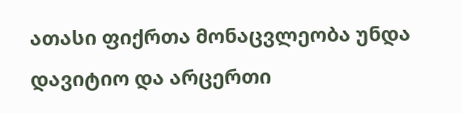ათასი ფიქრთა მონაცვლეობა უნდა დავიტიო და არცერთი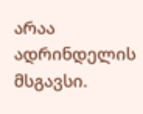არაა ადრინდელის მსგავსი.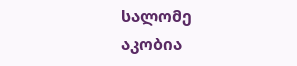სალომე აკობია